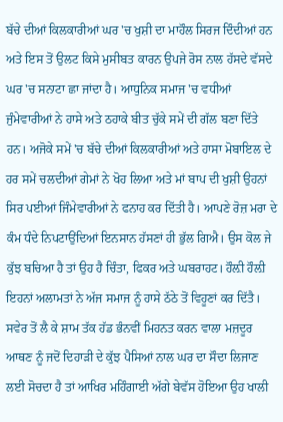ਬੱਚੇ ਦੀਆਂ ਕਿਲਕਾਰੀਆਂ ਘਰ 'ਚ ਖੁਸ਼ੀ ਦਾ ਮਾਹੌਲ ਸਿਰਜ ਦਿੰਦੀਆਂ ਹਨ ਅਤੇ ਇਸ ਤੋਂ ਉਲਟ ਕਿਸੇ ਮੁਸੀਬਤ ਕਾਰਨ ਉਪਜੇ ਰੋਸ ਨਾਲ ਹੱਸਦੇ ਵੱਸਦੇ ਘਰ 'ਚ ਸਨਾਟਾ ਛਾ ਜਾਂਦਾ ਹੈ। ਆਧੁਨਿਕ ਸਮਾਜ 'ਚ ਵਧੀਆਂ ਜੁੰਮੇਵਾਰੀਆਂ ਨੇ ਹਾਸੇ ਅਤੇ ਠਹਾਕੇ ਬੀਤ ਚੁੱਕੇ ਸਮੇਂ ਦੀ ਗੱਲ ਬਣਾ ਦਿੱਤੇ ਹਨ। ਅਜੋਕੇ ਸਮੇਂ 'ਚ ਬੱਚੇ ਦੀਆਂ ਕਿਲਕਾਰੀਆਂ ਅਤੇ ਹਾਸਾ ਮੋਬਾਇਲ ਦੇ ਹਰ ਸਮੇਂ ਚਲਦੀਆਂ ਗੇਮਾਂ ਨੇ ਖੋਹ ਲਿਆ ਅਤੇ ਮਾਂ ਬਾਪ ਦੀ ਖੁਸ਼ੀ ਉਹਨਾਂ ਸਿਰ ਪਈਆਂ ਜਿੰਮੇਵਾਰੀਆਂ ਨੇ ਫਨਾਹ ਕਰ ਦਿੱਤੀ ਹੈ। ਆਪਣੇ ਰੋਜ਼ ਮਰਾ ਦੇ ਕੰਮ ਧੰਦੇ ਨਿਪਟਾਉਂਦਿਆਂ ਇਨਸਾਨ ਹੱਸਣਾਂ ਹੀ ਭੁੱਲ ਗਿਐ। ਉਸ ਕੋਲ ਜੇ ਕੁੱਝ ਬਚਿਆ ਹੈ ਤਾਂ ਉਹ ਹੈ ਚਿੰਤਾ, ਫਿਕਰ ਅਤੇ ਘਬਰਾਹਟ। ਹੌਲ਼ੀ ਹੌਲ਼ੀ ਇਹਨਾਂ ਅਲਾਮਤਾਂ ਨੇ ਅੱਜ ਸਮਾਜ ਨੂੰ ਹਾਸੇ ਠੱਠੇ ਤੋਂ ਵਿਹੂਣਾਂ ਕਰ ਦਿੱਤੈ।
ਸਵੇਰ ਤੋਂ ਲੈ ਕੇ ਸ਼ਾਮ ਤੱਕ ਹੱਡ ਭੰਨਵੀਂ ਮਿਹਨਤ ਕਰਨ ਵਾਲਾ ਮਜ਼ਦੂਰ ਆਥਣ ਨੂੰ ਜਦੋਂ ਦਿਹਾੜੀ ਦੇ ਕੁੱਝ ਪੈਸਿਆਂ ਨਾਲ ਘਰ ਦਾ ਸੌਦਾ ਲਿਜਾਣ ਲਈ ਸੋਚਦਾ ਹੈ ਤਾਂ ਆਖਿਰ ਮਹਿੰਗਾਈ ਅੱਗੇ ਬੇਵੱਸ ਹੋਇਆ ਉਹ ਖਾਲੀ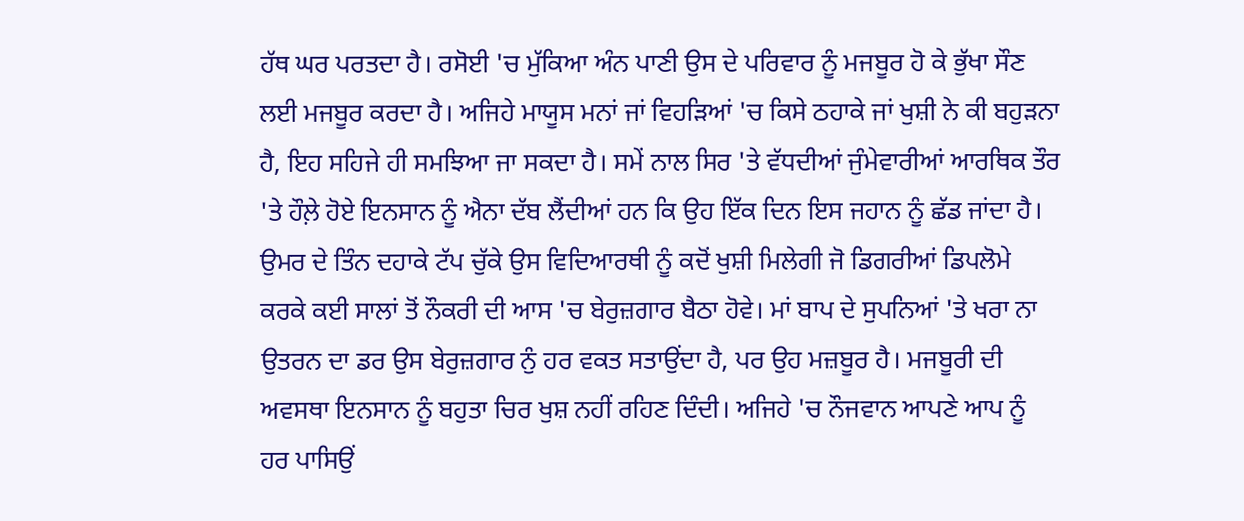ਹੱਥ ਘਰ ਪਰਤਦਾ ਹੈ। ਰਸੋਈ 'ਚ ਮੁੱਕਿਆ ਅੰਨ ਪਾਣੀ ਉਸ ਦੇ ਪਰਿਵਾਰ ਨੂੰ ਮਜਬੂਰ ਹੋ ਕੇ ਭੁੱਖਾ ਸੌਣ ਲਈ ਮਜਬੂਰ ਕਰਦਾ ਹੈ। ਅਜਿਹੇ ਮਾਯੂਸ ਮਨਾਂ ਜਾਂ ਵਿਹੜਿਆਂ 'ਚ ਕਿਸੇ ਠਹਾਕੇ ਜਾਂ ਖੁਸ਼ੀ ਨੇ ਕੀ ਬਹੁੜਨਾ ਹੈ, ਇਹ ਸਹਿਜੇ ਹੀ ਸਮਝਿਆ ਜਾ ਸਕਦਾ ਹੈ। ਸਮੇਂ ਨਾਲ ਸਿਰ 'ਤੇ ਵੱਧਦੀਆਂ ਜੁੰਮੇਵਾਰੀਆਂ ਆਰਥਿਕ ਤੌਰ 'ਤੇ ਹੌਲ਼ੇ ਹੋਏ ਇਨਸਾਨ ਨੂੰ ਐਨਾ ਦੱਬ ਲੈਂਦੀਆਂ ਹਨ ਕਿ ਉਹ ਇੱਕ ਦਿਨ ਇਸ ਜਹਾਨ ਨੂੰ ਛੱਡ ਜਾਂਦਾ ਹੈ। ਉਮਰ ਦੇ ਤਿੰਨ ਦਹਾਕੇ ਟੱਪ ਚੁੱਕੇ ਉਸ ਵਿਦਿਆਰਥੀ ਨੂੰ ਕਦੋਂ ਖੁਸ਼ੀ ਮਿਲੇਗੀ ਜੋ ਡਿਗਰੀਆਂ ਡਿਪਲੋਮੇ ਕਰਕੇ ਕਈ ਸਾਲਾਂ ਤੋਂ ਨੌਕਰੀ ਦੀ ਆਸ 'ਚ ਬੇਰੁਜ਼ਗਾਰ ਬੈਠਾ ਹੋਵੇ। ਮਾਂ ਬਾਪ ਦੇ ਸੁਪਨਿਆਂ 'ਤੇ ਖਰਾ ਨਾ ਉਤਰਨ ਦਾ ਡਰ ਉਸ ਬੇਰੁਜ਼ਗਾਰ ਨੁੰ ਹਰ ਵਕਤ ਸਤਾਉਂਦਾ ਹੈ, ਪਰ ਉਹ ਮਜ਼ਬੂਰ ਹੈ। ਮਜਬੂਰੀ ਦੀ ਅਵਸਥਾ ਇਨਸਾਨ ਨੂੰ ਬਹੁਤਾ ਚਿਰ ਖੁਸ਼ ਨਹੀਂ ਰਹਿਣ ਦਿੰਦੀ। ਅਜਿਹੇ 'ਚ ਨੌਜਵਾਨ ਆਪਣੇ ਆਪ ਨੂੰ ਹਰ ਪਾਸਿਉਂ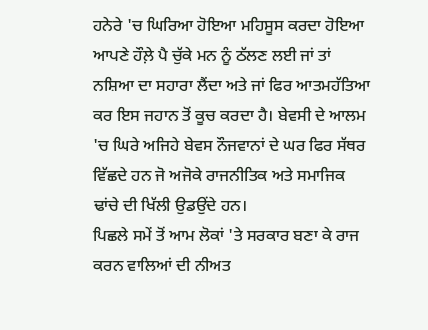ਹਨੇਰੇ 'ਚ ਘਿਰਿਆ ਹੋਇਆ ਮਹਿਸੂਸ ਕਰਦਾ ਹੋਇਆ ਆਪਣੇ ਹੌਲ਼ੇ ਪੈ ਚੁੱਕੇ ਮਨ ਨੂੰ ਠੱਲਣ ਲਈ ਜਾਂ ਤਾਂ ਨਸ਼ਿਆ ਦਾ ਸਹਾਰਾ ਲੈਂਦਾ ਅਤੇ ਜਾਂ ਫਿਰ ਆਤਮਹੱਤਿਆ ਕਰ ਇਸ ਜਹਾਨ ਤੋਂ ਕੂਚ ਕਰਦਾ ਹੈ। ਬੇਵਸੀ ਦੇ ਆਲਮ 'ਚ ਘਿਰੇ ਅਜਿਹੇ ਬੇਵਸ ਨੌਜਵਾਨਾਂ ਦੇ ਘਰ ਫਿਰ ਸੱਥਰ ਵਿੱਛਦੇ ਹਨ ਜੋ ਅਜੋਕੇ ਰਾਜਨੀਤਿਕ ਅਤੇ ਸਮਾਜਿਕ ਢਾਂਚੇ ਦੀ ਖਿੱਲੀ ਉਡਉਂਦੇ ਹਨ।
ਪਿਛਲੇ ਸਮੇਂ ਤੋਂ ਆਮ ਲੋਕਾਂ 'ਤੇ ਸਰਕਾਰ ਬਣਾ ਕੇ ਰਾਜ ਕਰਨ ਵਾਲਿਆਂ ਦੀ ਨੀਅਤ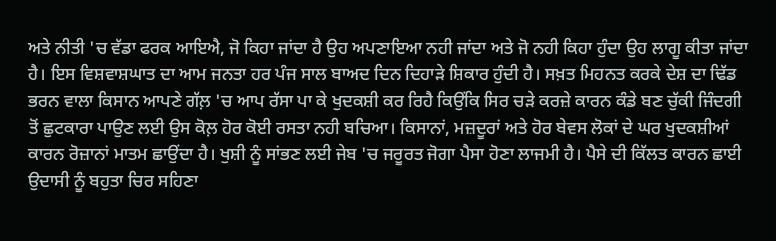ਅਤੇ ਨੀਤੀ 'ਚ ਵੱਡਾ ਫਰਕ ਆਇਐ, ਜੋ ਕਿਹਾ ਜਾਂਦਾ ਹੈ ਉਹ ਅਪਣਾਇਆ ਨਹੀ ਜਾਂਦਾ ਅਤੇ ਜੋ ਨਹੀ ਕਿਹਾ ਹੁੰਦਾ ਉਹ ਲਾਗੂ ਕੀਤਾ ਜਾਂਦਾ ਹੈ। ਇਸ ਵਿਸ਼ਵਾਸ਼ਘਾਤ ਦਾ ਆਮ ਜਨਤਾ ਹਰ ਪੰਜ ਸਾਲ ਬਾਅਦ ਦਿਨ ਦਿਹਾੜੇ ਸ਼ਿਕਾਰ ਹੁੰਦੀ ਹੈ। ਸਖ਼ਤ ਮਿਹਨਤ ਕਰਕੇ ਦੇਸ਼ ਦਾ ਢਿੱਡ ਭਰਨ ਵਾਲਾ ਕਿਸਾਨ ਆਪਣੇ ਗੱਲ਼ 'ਚ ਆਪ ਰੱਸਾ ਪਾ ਕੇ ਖੁਦਕਸ਼ੀ ਕਰ ਰਿਹੈ ਕਿਉਂਕਿ ਸਿਰ ਚੜੇ ਕਰਜ਼ੇ ਕਾਰਨ ਕੰਡੇ ਬਣ ਚੁੱਕੀ ਜਿੰਦਗੀ ਤੋਂ ਛੁਟਕਾਰਾ ਪਾਉਣ ਲਈ ਉਸ ਕੋਲ਼ ਹੋਰ ਕੋਈ ਰਸਤਾ ਨਹੀ ਬਚਿਆ। ਕਿਸਾਨਾਂ, ਮਜ਼ਦੂਰਾਂ ਅਤੇ ਹੋਰ ਬੇਵਸ ਲੋਕਾਂ ਦੇ ਘਰ ਖੁਦਕਸ਼ੀਆਂ ਕਾਰਨ ਰੋਜ਼ਾਨਾਂ ਮਾਤਮ ਛਾਉਂਦਾ ਹੈ। ਖੁਸ਼ੀ ਨੂੰ ਸਾਂਭਣ ਲਈ ਜੇਬ 'ਚ ਜਰੂਰਤ ਜੋਗਾ ਪੈਸਾ ਹੋਣਾ ਲਾਜਮੀ ਹੈ। ਪੈਸੇ ਦੀ ਕਿੱਲਤ ਕਾਰਨ ਛਾਈ ਉਦਾਸੀ ਨੂੰ ਬਹੁਤਾ ਚਿਰ ਸਹਿਣਾ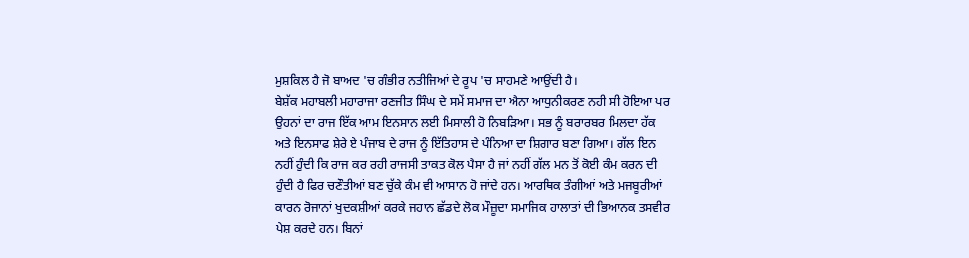ਮੁਸ਼ਕਿਲ ਹੈ ਜੋ ਬਾਅਦ 'ਚ ਗੰਭੀਰ ਨਤੀਜਿਆਂ ਦੇ ਰੂਪ 'ਚ ਸਾਹਮਣੇ ਆਉਂਦੀ ਹੈ।
ਬੇਸ਼ੱਕ ਮਹਾਬਲੀ ਮਹਾਰਾਜਾ ਰਣਜੀਤ ਸਿੰਘ ਦੇ ਸਮੇਂ ਸਮਾਜ ਦਾ ਐਨਾ ਆਧੁਨੀਕਰਣ ਨਹੀ ਸੀ ਹੋਇਆ ਪਰ ਉਹਨਾਂ ਦਾ ਰਾਜ ਇੱਕ ਆਮ ਇਨਸਾਨ ਲਈ ਮਿਸਾਲੀ ਹੋ ਨਿਬੜਿਆ। ਸਭ ਨੂੰ ਬਰਾਰਬਰ ਮਿਲਦਾ ਹੱਕ ਅਤੇ ਇਨਸਾਫ ਸ਼ੇਰੇ ਏ ਪੰਜਾਬ ਦੇ ਰਾਜ ਨੂੰ ਇੱਤਿਹਾਸ ਦੇ ਪੰਨਿਆ ਦਾ ਸ਼ਿਗਾਰ ਬਣਾ ਗਿਆ। ਗੱਲ ਇਨ ਨਹੀਂ ਹੁੰਦੀ ਕਿ ਰਾਜ ਕਰ ਰਹੀ ਰਾਜਸੀ ਤਾਕਤ ਕੋਲ ਪੈਸਾ ਹੈ ਜਾਂ ਨਹੀਂ ਗੱਲ ਮਨ ਤੋਂ ਕੋਈ ਕੰਮ ਕਰਨ ਦੀ ਹੁੰਦੀ ਹੈ ਫਿਰ ਚਣੌਤੀਆਂ ਬਣ ਚੁੱਕੇ ਕੰਮ ਵੀ ਆਸਾਨ ਹੋ ਜਾਂਦੇ ਹਨ। ਆਰਥਿਕ ਤੰਗੀਆਂ ਅਤੇ ਮਜਬੂਰੀਆਂ ਕਾਰਨ ਰੋਜਾਨਾਂ ਖੁਦਕਸ਼ੀਆਂ ਕਰਕੇ ਜਹਾਨ ਛੱਡਦੇ ਲੋਕ ਮੌਜ਼ੂਦਾ ਸਮਾਜਿਕ ਹਾਲਾਤਾਂ ਦੀ ਭਿਆਨਕ ਤਸਵੀਰ ਪੇਸ਼ ਕਰਦੇ ਹਨ। ਬਿਨਾਂ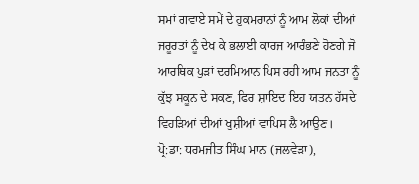ਸਮਾਂ ਗਵਾਏ ਸਮੇਂ ਦੇ ਹੁਕਮਰਾਨਾਂ ਨੂੰ ਆਮ ਲੋਕਾਂ ਦੀਆਂ ਜਰੂਰਤਾਂ ਨੂੰ ਦੇਖ ਕੇ ਭਲਾਈ ਕਾਰਜ ਆਰੰਭਣੇ ਹੋਣਗੇ ਜੋ ਆਰਥਿਕ ਪੁੜਾਂ ਦਰਮਿਆਨ ਪਿਸ ਰਹੀ ਆਮ ਜਨਤਾ ਨੂੰ ਕੁੱਝ ਸਕੂਨ ਦੇ ਸਕਣ, ਫਿਰ ਸ਼ਾਇਦ ਇਹ ਯਤਨ ਹੱਸਦੇ ਵਿਹੜਿਆਂ ਦੀਆਂ ਖੁਸ਼ੀਆਂ ਵਾਪਿਸ ਲੈ ਆਉਣ।
ਪ੍ਰੋ:ਡਾ: ਧਰਮਜੀਤ ਸਿੰਘ ਮਾਨ (ਜਲਵੇੜਾ),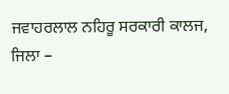ਜਵਾਹਰਲਾਲ ਨਹਿਰੂ ਸਰਕਾਰੀ ਕਾਲਜ,
ਜਿਲਾ –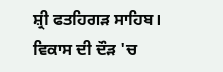ਸ਼੍ਰੀ ਫਤਹਿਗੜ ਸਾਹਿਬ।
ਵਿਕਾਸ ਦੀ ਦੌੜ 'ਚ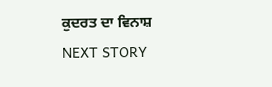ਕੁਦਰਤ ਦਾ ਵਿਨਾਸ਼
NEXT STORY